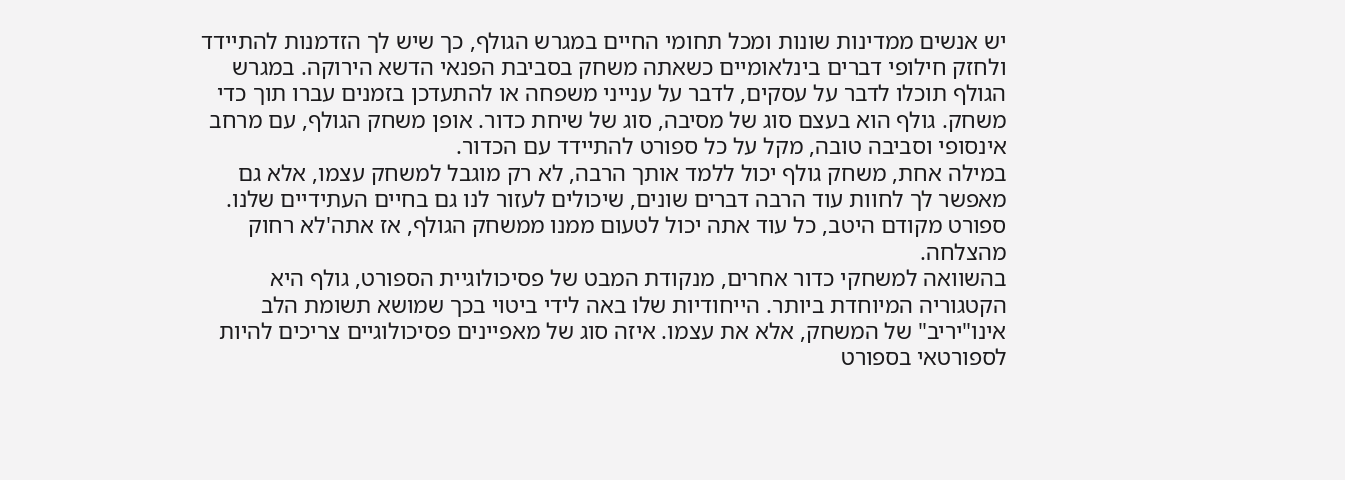יש אנשים ממדינות שונות ומכל תחומי החיים במגרש הגולף, כך שיש לך הזדמנות להתיידד ולחזק חילופי דברים בינלאומיים כשאתה משחק בסביבת הפנאי הדשא הירוקה. במגרש הגולף תוכלו לדבר על עסקים, לדבר על ענייני משפחה או להתעדכן בזמנים עברו תוך כדי משחק. גולף הוא בעצם סוג של מסיבה, סוג של שיחת כדור. אופן משחק הגולף, עם מרחב אינסופי וסביבה טובה, מקל על כל ספורט להתיידד עם הכדור.
במילה אחת, משחק גולף יכול ללמד אותך הרבה, לא רק מוגבל למשחק עצמו, אלא גם מאפשר לך לחוות עוד הרבה דברים שונים, שיכולים לעזור לנו גם בחיים העתידיים שלנו. ספורט מקודם היטב, כל עוד אתה יכול לטעום ממנו ממשחק הגולף, אז אתה'לא רחוק מהצלחה.
בהשוואה למשחקי כדור אחרים, מנקודת המבט של פסיכולוגיית הספורט, גולף היא הקטגוריה המיוחדת ביותר. הייחודיות שלו באה לידי ביטוי בכך שמושא תשומת הלב אינו"יריב" של המשחק, אלא את עצמו. איזה סוג של מאפיינים פסיכולוגיים צריכים להיות לספורטאי בספורט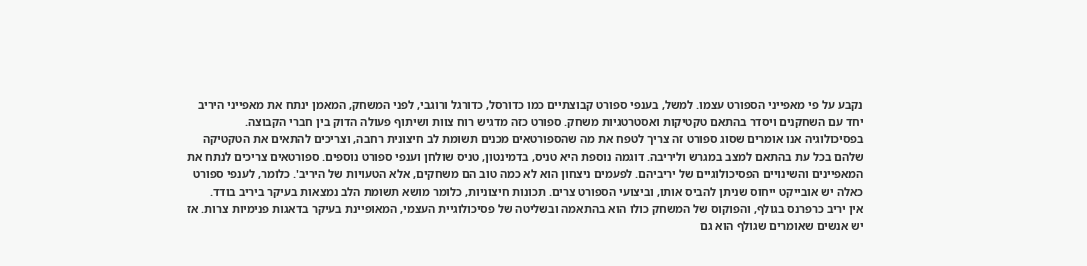נקבע על פי מאפייני הספורט עצמו. למשל, בענפי ספורט קבוצתיים כמו כדורסל, כדורגל ורוגבי, לפני המשחק, המאמן ינתח את מאפייני היריב יחד עם השחקנים ויסדר בהתאם טקטיקות ואסטרטגיות משחק. ספורט כזה מדגיש רוח צוות ושיתוף פעולה הדוק בין חברי הקבוצה.
בפסיכולוגיה אנו אומרים שסוג ספורט זה צריך לטפח את מה שהספורטאים מכנים תשומת לב חיצונית רחבה, וצריכים להתאים את הטקטיקה שלהם בכל עת בהתאם למצב במגרש וליריבה. דוגמה נוספת היא טניס, בדמינטון, טניס שולחן וענפי ספורט נוספים. ספורטאים צריכים לנתח את המאפיינים והשינויים הפסיכולוגיים של יריביהם. לפעמים ניצחון הוא לא כמה טוב הם משחקים, אלא הטעויות של היריב'. כלומר, לענפי ספורט כאלה יש אובייקט ייחוס שניתן להביס אותו, וביצועי הספורט צרים. תכונות חיצוניות, כלומר מושא תשומת הלב נמצאות בעיקר ביריב בודד.
אין יריב כרפרנס בגולף, והפוקוס של המשחק כולו הוא בהתאמה ובשליטה של פסיכולוגיית העצמי, המאופיינת בעיקר בדאגות פנימיות צרות. אז יש אנשים שאומרים שגולף הוא גם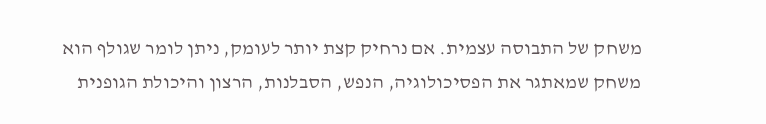משחק של התבוסה עצמית. אם נרחיק קצת יותר לעומק, ניתן לומר שגולף הוא משחק שמאתגר את הפסיכולוגיה, הנפש, הסבלנות, הרצון והיכולת הגופנית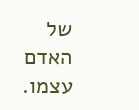של האדם עצמו.